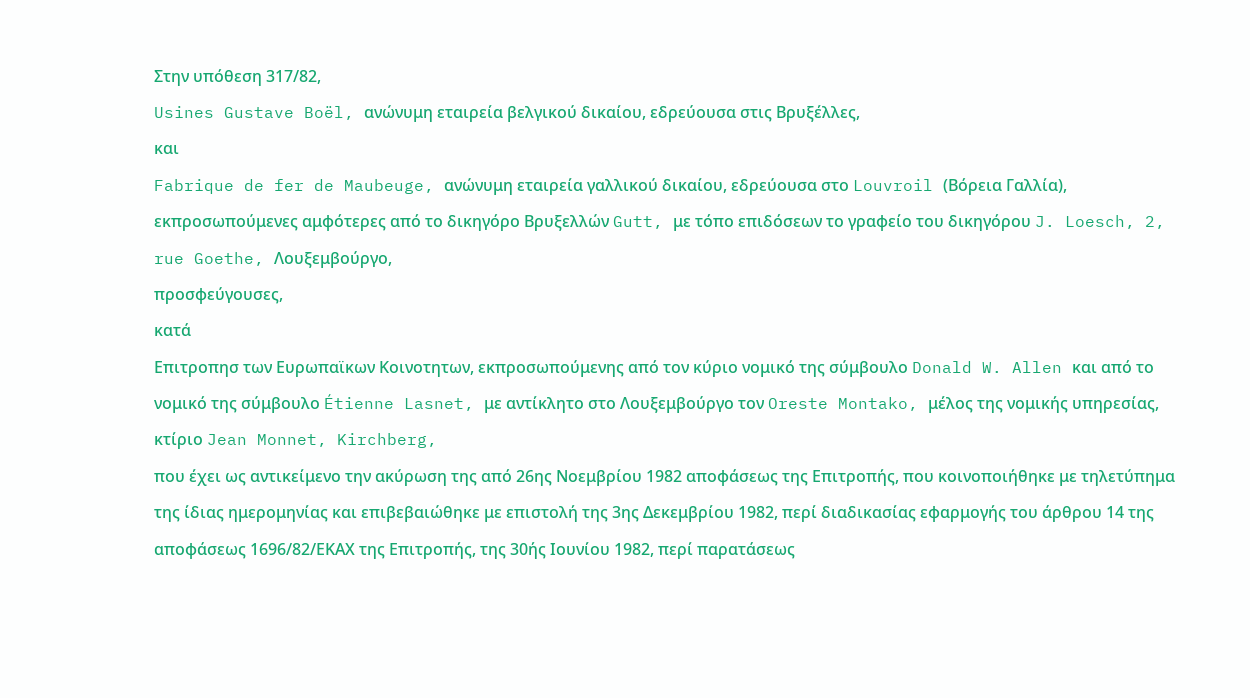Στην υπόθεση 317/82,
Usines Gustave Boël, ανώνυμη εταιρεία βελγικού δικαίου, εδρεύουσα στις Βρυξέλλες,
και
Fabrique de fer de Maubeuge, ανώνυμη εταιρεία γαλλικού δικαίου, εδρεύουσα στο Louvroil (Βόρεια Γαλλία),
εκπροσωπούμενες αμφότερες από το δικηγόρο Βρυξελλών Gutt, με τόπο επιδόσεων το γραφείο του δικηγόρου J. Loesch, 2, rue Goethe, Λουξεμβούργο,
προσφεύγουσες,
κατά
Επιτροπησ των Ευρωπαϊκων Κοινοτητων, εκπροσωπούμενης από τον κύριο νομικό της σύμβουλο Donald W. Allen και από το νομικό της σύμβουλο Étienne Lasnet, με αντίκλητο στο Λουξεμβούργο τον Oreste Montako, μέλος της νομικής υπηρεσίας, κτίριο Jean Monnet, Kirchberg,
που έχει ως αντικείμενο την ακύρωση της από 26ης Νοεμβρίου 1982 αποφάσεως της Επιτροπής, που κοινοποιήθηκε με τηλετύπημα της ίδιας ημερομηνίας και επιβεβαιώθηκε με επιστολή της 3ης Δεκεμβρίου 1982, περί διαδικασίας εφαρμογής του άρθρου 14 της αποφάσεως 1696/82/ΕΚΑΧ της Επιτροπής, της 30ής Ιουνίου 1982, περί παρατάσεως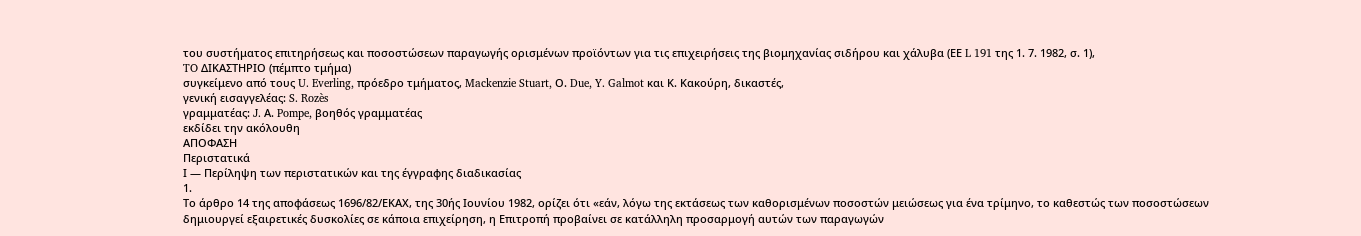του συστήματος επιτηρήσεως και ποσοστώσεων παραγωγής ορισμένων προϊόντων για τις επιχειρήσεις της βιομηχανίας σιδήρου και χάλυβα (ΕΕ L 191 της 1. 7. 1982, σ. 1),
TO ΔΙΚΑΣΤΗΡΙΟ (πέμπτο τμήμα)
συγκείμενο από τους U. Everling, πρόεδρο τμήματος, Mackenzie Stuart, Ο. Due, Y. Galmot και Κ. Κακούρη, δικαστές,
γενική εισαγγελέας: S. Rozès
γραμματέας: J. Α. Pompe, βοηθός γραμματέας
εκδίδει την ακόλουθη
ΑΠΟΦΑΣΗ
Περιστατικά
Ι — Περίληψη των περιστατικών και της έγγραφης διαδικασίας
1.
Το άρθρο 14 της αποφάσεως 1696/82/ΕΚΑΧ, της 30ής Ιουνίου 1982, ορίζει ότι «εάν, λόγω της εκτάσεως των καθορισμένων ποσοστών μειώσεως για ένα τρίμηνο, το καθεστώς των ποσοστώσεων δημιουργεί εξαιρετικές δυσκολίες σε κάποια επιχείρηση, η Επιτροπή προβαίνει σε κατάλληλη προσαρμογή αυτών των παραγωγών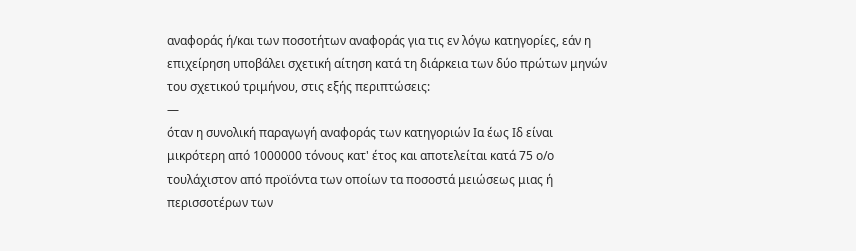αναφοράς ή/και των ποσοτήτων αναφοράς για τις εν λόγω κατηγορίες, εάν η επιχείρηση υποβάλει σχετική αίτηση κατά τη διάρκεια των δύο πρώτων μηνών του σχετικού τριμήνου, στις εξής περιπτώσεις:
—
όταν η συνολική παραγωγή αναφοράς των κατηγοριών Ια έως Ιδ είναι μικρότερη από 1000000 τόνους κατ' έτος και αποτελείται κατά 75 ο/ο τουλάχιστον από προϊόντα των οποίων τα ποσοστά μειώσεως μιας ή περισσοτέρων των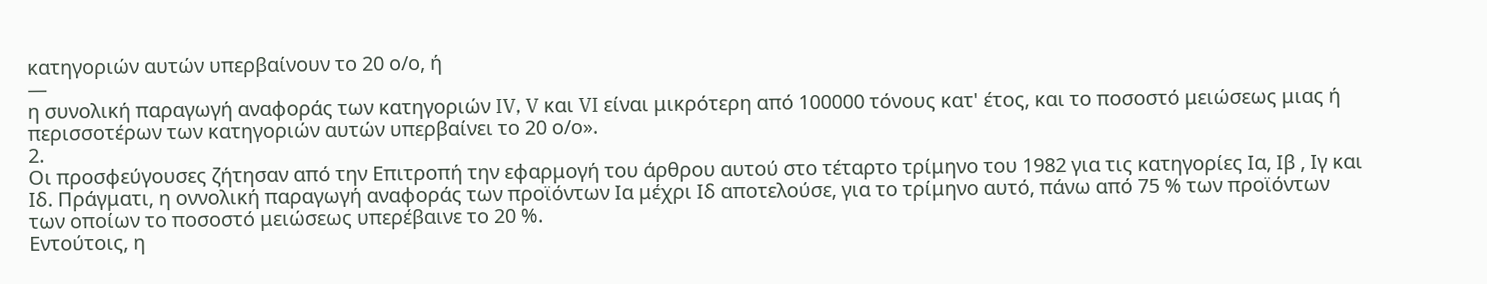κατηγοριών αυτών υπερβαίνουν το 20 ο/ο, ή
—
η συνολική παραγωγή αναφοράς των κατηγοριών IV, V και VI είναι μικρότερη από 100000 τόνους κατ' έτος, και το ποσοστό μειώσεως μιας ή περισσοτέρων των κατηγοριών αυτών υπερβαίνει το 20 ο/ο».
2.
Οι προσφεύγουσες ζήτησαν από την Επιτροπή την εφαρμογή του άρθρου αυτού στο τέταρτο τρίμηνο του 1982 για τις κατηγορίες Ια, Ιβ , Ιγ και Ιδ. Πράγματι, η οννολική παραγωγή αναφοράς των προϊόντων Ια μέχρι Ιδ αποτελούσε, για το τρίμηνο αυτό, πάνω από 75 % των προϊόντων των οποίων το ποσοστό μειώσεως υπερέβαινε το 20 %.
Εντούτοις, η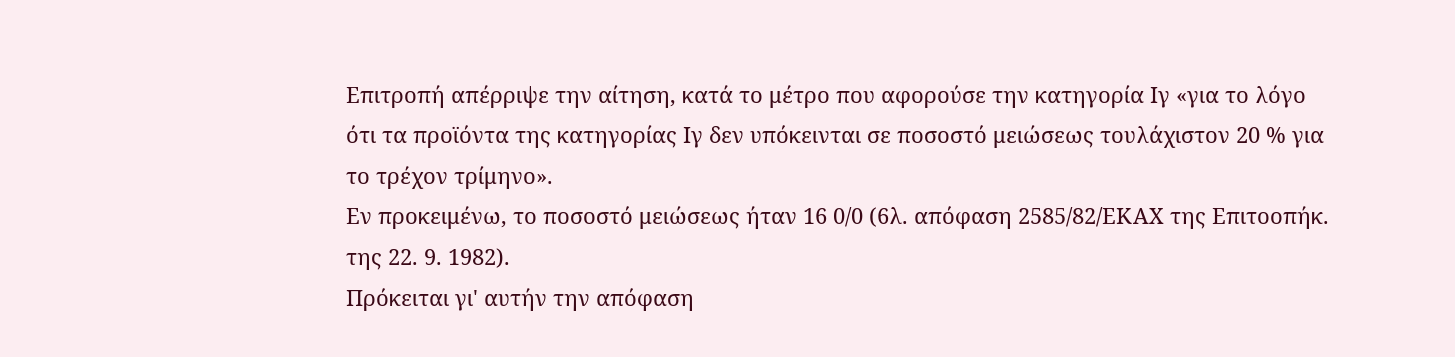Επιτροπή απέρριψε την αίτηση, κατά το μέτρο που αφορούσε την κατηγορία Ιγ «για το λόγο ότι τα προϊόντα της κατηγορίας Ιγ δεν υπόκεινται σε ποσοστό μειώσεως τουλάχιστον 20 % για το τρέχον τρίμηνο».
Εν προκειμένω, το ποσοστό μειώσεως ήταν 16 0/0 (6λ. απόφαση 2585/82/ΕΚΑΧ της Επιτοοπήκ. της 22. 9. 1982).
Πρόκειται γι' αυτήν την απόφαση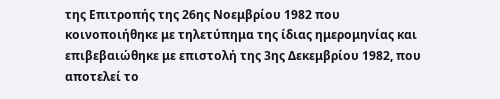της Επιτροπής της 26ης Νοεμβρίου 1982 που κοινοποιήθηκε με τηλετύπημα της ίδιας ημερομηνίας και επιβεβαιώθηκε με επιστολή της 3ης Δεκεμβρίου 1982, που αποτελεί το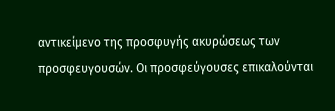αντικείμενο της προσφυγής ακυρώσεως των προσφευγουσών. Οι προσφεύγουσες επικαλούνται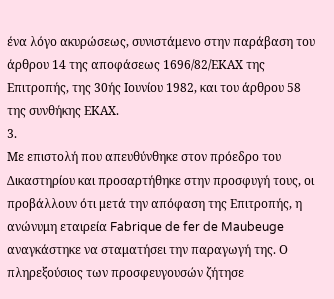ένα λόγο ακυρώσεως, συνιστάμενο στην παράβαση του άρθρου 14 της αποφάσεως 1696/82/ΕΚΑΧ της Επιτροπής, της 30ής Ιουνίου 1982, και του άρθρου 58 της συνθήκης ΕΚΑΧ.
3.
Με επιστολή που απευθύνθηκε στον πρόεδρο του Δικαστηρίου και προσαρτήθηκε στην προσφυγή τους, οι προβάλλουν ότι μετά την απόφαση της Επιτροπής, η ανώνυμη εταιρεία Fabrique de fer de Maubeuge αναγκάστηκε να σταματήσει την παραγωγή της. Ο πληρεξούσιος των προσφευγουσών ζήτησε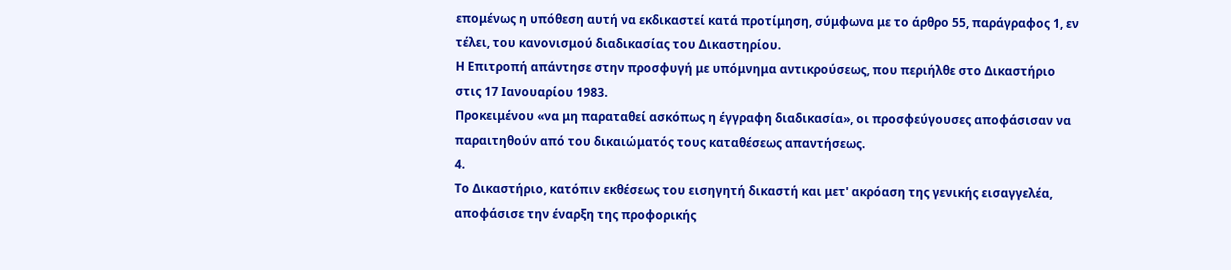επομένως η υπόθεση αυτή να εκδικαστεί κατά προτίμηση, σύμφωνα με το άρθρο 55, παράγραφος 1, εν τέλει, του κανονισμού διαδικασίας του Δικαστηρίου.
Η Επιτροπή απάντησε στην προσφυγή με υπόμνημα αντικρούσεως, που περιήλθε στο Δικαστήριο στις 17 Ιανουαρίου 1983.
Προκειμένου «να μη παραταθεί ασκόπως η έγγραφη διαδικασία», οι προσφεύγουσες αποφάσισαν να παραιτηθούν από του δικαιώματός τους καταθέσεως απαντήσεως.
4.
Το Δικαστήριο, κατόπιν εκθέσεως του εισηγητή δικαστή και μετ' ακρόαση της γενικής εισαγγελέα, αποφάσισε την έναρξη της προφορικής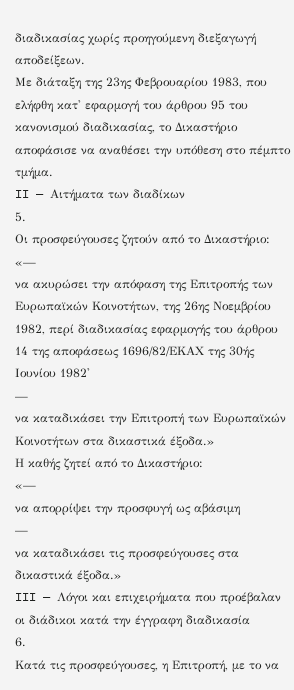διαδικασίας χωρίς προηγούμενη διεξαγωγή αποδείξεων.
Με διάταξη της 23ης Φεβρουαρίου 1983, που ελήφθη κατ' εφαρμογή του άρθρου 95 του κανονισμού διαδικασίας, το Δικαστήριο αποφάσισε να αναθέσει την υπόθεση στο πέμπτο τμήμα.
II — Αιτήματα των διαδίκων
5.
Οι προσφεύγουσες ζητούν από το Δικαστήριο:
«—
να ακυρώσει την απόφαση της Επιτροπής των Ευρωπαϊκών Κοινοτήτων, της 26ης Νοεμβρίου 1982, περί διαδικασίας εφαρμογής του άρθρου 14 της αποφάσεως 1696/82/ΕΚΑΧ της 30ής Ιουνίου 1982'
—
να καταδικάσει την Επιτροπή των Ευρωπαϊκών Κοινοτήτων στα δικαστικά έξοδα.»
Η καθής ζητεί από το Δικαστήριο:
«—
να απορρίψει την προσφυγή ως αβάσιμη
—
να καταδικάσει τις προσφεύγουσες στα δικαστικά έξοδα.»
III — Λόγοι και επιχειρήματα που προέβαλαν οι διάδικοι κατά την έγγραφη διαδικασία
6.
Κατά τις προσφεύγουσες, η Επιτροπή, με το να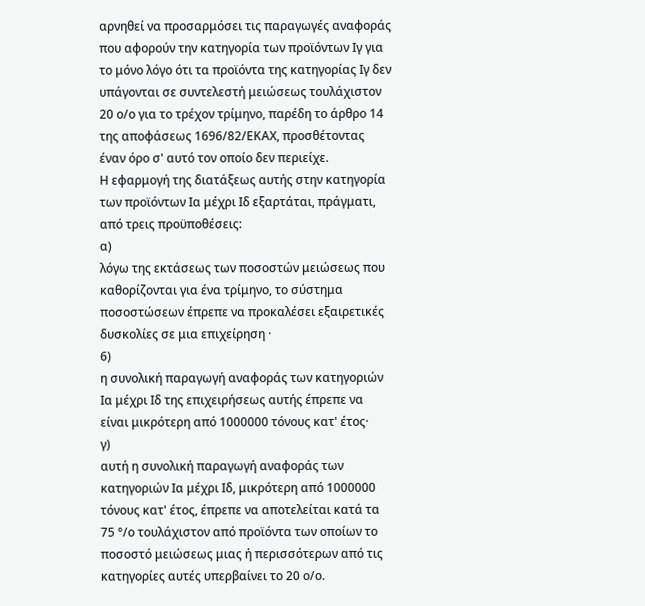αρνηθεί να προσαρμόσει τις παραγωγές αναφοράς που αφορούν την κατηγορία των προϊόντων Ιγ για το μόνο λόγο ότι τα προϊόντα της κατηγορίας Ιγ δεν υπάγονται σε συντελεστή μειώσεως τουλάχιστον 20 ο/ο για το τρέχον τρίμηνο, παρέδη το άρθρο 14 της αποφάσεως 1696/82/ΕΚΑΧ, προσθέτοντας έναν όρο σ' αυτό τον οποίο δεν περιείχε.
Η εφαρμογή της διατάξεως αυτής στην κατηγορία των προϊόντων Ια μέχρι Ιδ εξαρτάται, πράγματι, από τρεις προϋποθέσεις:
α)
λόγω της εκτάσεως των ποσοστών μειώσεως που καθορίζονται για ένα τρίμηνο, το σύστημα ποσοστώσεων έπρεπε να προκαλέσει εξαιρετικές δυσκολίες σε μια επιχείρηση ·
6)
η συνολική παραγωγή αναφοράς των κατηγοριών Ια μέχρι Ιδ της επιχειρήσεως αυτής έπρεπε να είναι μικρότερη από 1000000 τόνους κατ' έτος·
γ)
αυτή η συνολική παραγωγή αναφοράς των κατηγοριών Ια μέχρι Ιδ, μικρότερη από 1000000 τόνους κατ' έτος, έπρεπε να αποτελείται κατά τα 75 °/ο τουλάχιστον από προϊόντα των οποίων το ποσοστό μειώσεως μιας ή περισσότερων από τις κατηγορίες αυτές υπερβαίνει το 20 ο/ο.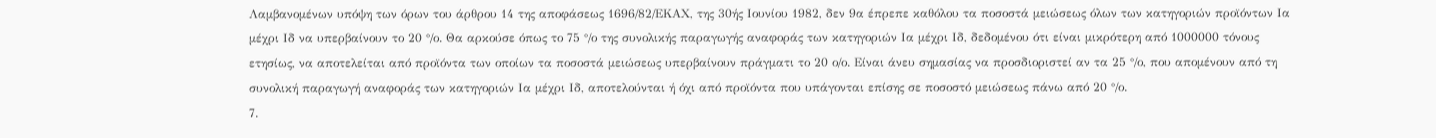Λαμβανομένων υπόψη των όρων του άρθρου 14 της αποφάσεως 1696/82/ΕΚΑΧ, της 30ής Ιουνίου 1982, δεν 9α έπρεπε καθόλου τα ποσοστά μειώσεως όλων των κατηγοριών προϊόντων Ια μέχρι Ιδ να υπερβαίνουν το 20 °/ο. Θα αρκούσε όπως το 75 °/ο της συνολικής παραγωγής αναφοράς των κατηγοριών Ια μέχρι Ιδ, δεδομένου ότι είναι μικρότερη από 1000000 τόνους ετησίως, να αποτελείται από προϊόντα των οποίων τα ποσοστά μειώσεως υπερβαίνουν πράγματι το 20 ο/ο. Είναι άνευ σημασίας να προσδιοριστεί αν τα 25 °/ο, που απομένουν από τη συνολική παραγωγή αναφοράς των κατηγοριών Ια μέχρι Ιδ, αποτελούνται ή όχι από προϊόντα που υπάγονται επίσης σε ποσοστό μειώσεως πάνω από 20 °/ο.
7.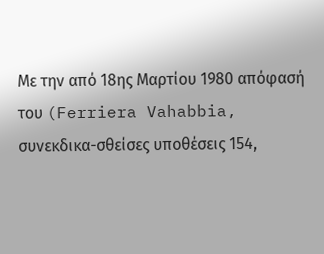Με την από 18ης Μαρτίου 1980 απόφασή του (Ferriera Vahabbia, συνεκδικα-σθείσες υποθέσεις 154,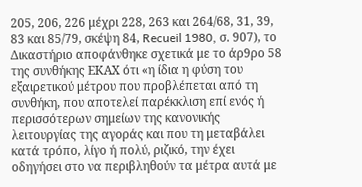205, 206, 226 μέχρι 228, 263 και 264/68, 31, 39, 83 και 85/79, σκέψη 84, Recueil 1980, σ. 907), το Δικαστήριο αποφάνθηκε σχετικά με το άρ9ρο 58 της συνθήκης EΚAX ότι «η ίδια η φύση του εξαιρετικού μέτρου που προβλέπεται από τη συνθήκη, που αποτελεί παρέκκλιση επί ενός ή περισσότερων σημείων της κανονικής λειτουργίας της αγοράς και που τη μεταβάλει κατά τρόπο, λίγο ή πολύ, ριζικό, την έχει οδηγήσει στο να περιβληθούν τα μέτρα αυτά με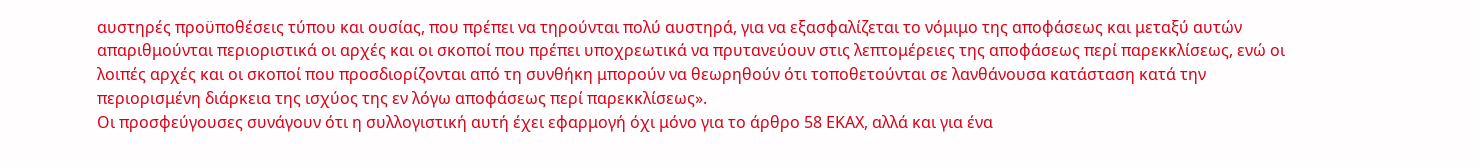αυστηρές προϋποθέσεις τύπου και ουσίας, που πρέπει να τηρούνται πολύ αυστηρά, για να εξασφαλίζεται το νόμιμο της αποφάσεως και μεταξύ αυτών απαριθμούνται περιοριστικά οι αρχές και οι σκοποί που πρέπει υποχρεωτικά να πρυτανεύουν στις λεπτομέρειες της αποφάσεως περί παρεκκλίσεως, ενώ οι λοιπές αρχές και οι σκοποί που προσδιορίζονται από τη συνθήκη μπορούν να θεωρηθούν ότι τοποθετούνται σε λανθάνουσα κατάσταση κατά την περιορισμένη διάρκεια της ισχύος της εν λόγω αποφάσεως περί παρεκκλίσεως».
Οι προσφεύγουσες συνάγουν ότι η συλλογιστική αυτή έχει εφαρμογή όχι μόνο για το άρθρο 58 ΕΚΑΧ, αλλά και για ένα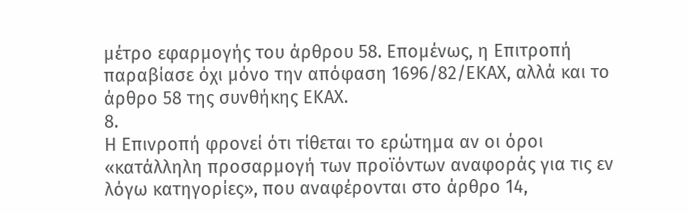μέτρο εφαρμογής του άρθρου 58. Επομένως, η Επιτροπή παραβίασε όχι μόνο την απόφαση 1696/82/ΕΚΑΧ, αλλά και το άρθρο 58 της συνθήκης ΕΚΑΧ.
8.
Η Επινροπή φρονεί ότι τίθεται το ερώτημα αν οι όροι «κατάλληλη προσαρμογή των προϊόντων αναφοράς για τις εν λόγω κατηγορίες», που αναφέρονται στο άρθρο 14,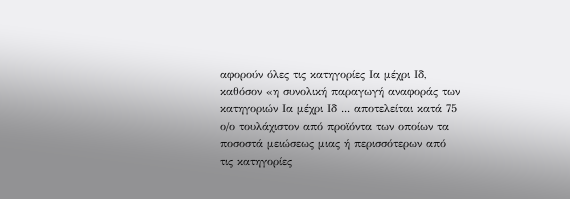αφορούν όλες τις κατηγορίες Ια μέχρι Ιδ, καθόσον «η συνολική παραγωγή αναφοράς των κατηγοριών Ια μέχρι Ιδ ... αποτελείται κατά 75 ο/ο τουλάχιστον από προϊόντα των οποίων τα ποσοστά μειώσεως μιας ή περισσότερων από τις κατηγορίες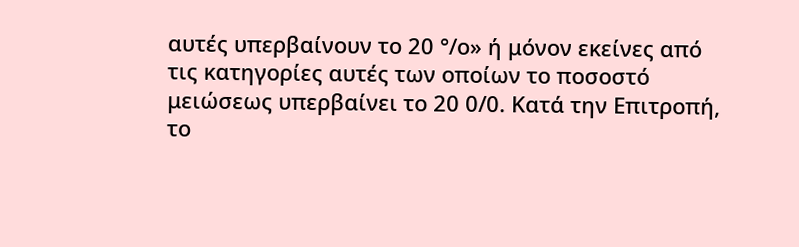αυτές υπερβαίνουν το 20 °/ο» ή μόνον εκείνες από τις κατηγορίες αυτές των οποίων το ποσοστό μειώσεως υπερβαίνει το 20 0/0. Κατά την Επιτροπή, το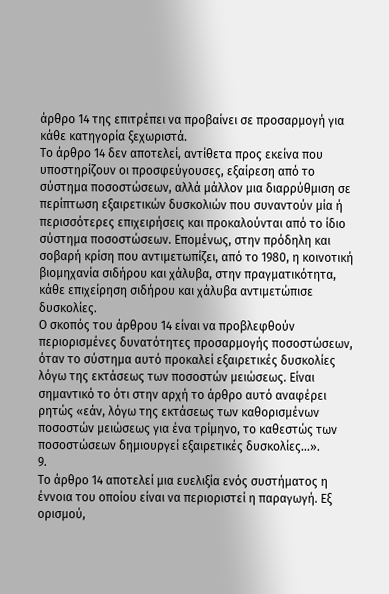άρθρο 14 της επιτρέπει να προβαίνει σε προσαρμογή για κάθε κατηγορία ξεχωριστά.
Το άρθρο 14 δεν αποτελεί, αντίθετα προς εκείνα που υποστηρίζουν οι προσφεύγουσες, εξαίρεση από το σύστημα ποσοστώσεων, αλλά μάλλον μια διαρρύθμιση σε περίπτωση εξαιρετικών δυσκολιών που συναντούν μία ή περισσότερες επιχειρήσεις και προκαλούνται από το ίδιο σύστημα ποσοστώσεων. Επομένως, στην πρόδηλη και σοβαρή κρίση που αντιμετωπίζει, από το 1980, η κοινοτική βιομηχανία σιδήρου και χάλυβα, στην πραγματικότητα, κάθε επιχείρηση σιδήρου και χάλυβα αντιμετώπισε δυσκολίες.
Ο σκοπός του άρθρου 14 είναι να προβλεφθούν περιορισμένες δυνατότητες προσαρμογής ποσοστώσεων, όταν το σύστημα αυτό προκαλεί εξαιρετικές δυσκολίες λόγω της εκτάσεως των ποσοστών μειώσεως. Είναι σημαντικό το ότι στην αρχή το άρθρο αυτό αναφέρει ρητώς «εάν, λόγω της εκτάσεως των καθορισμένων ποσοστών μειώσεως για ένα τρίμηνο, το καθεστώς των ποσοστώσεων δημιουργεί εξαιρετικές δυσκολίες...».
9.
Το άρθρο 14 αποτελεί μια ευελιξία ενός συστήματος η έννοια του οποίου είναι να περιοριστεί η παραγωγή. Εξ ορισμού,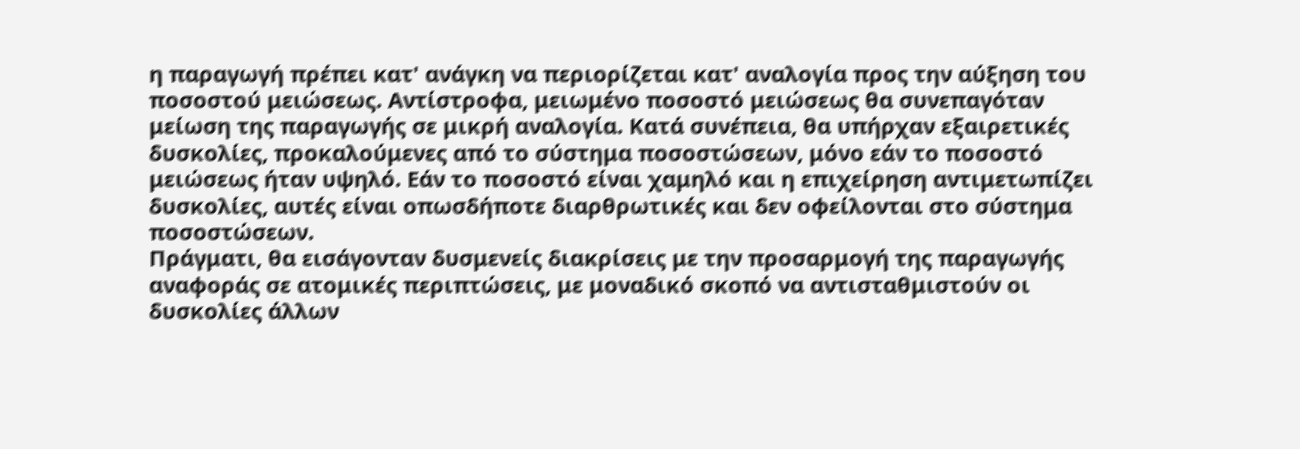η παραγωγή πρέπει κατ' ανάγκη να περιορίζεται κατ' αναλογία προς την αύξηση του ποσοστού μειώσεως. Αντίστροφα, μειωμένο ποσοστό μειώσεως θα συνεπαγόταν μείωση της παραγωγής σε μικρή αναλογία. Κατά συνέπεια, θα υπήρχαν εξαιρετικές δυσκολίες, προκαλούμενες από το σύστημα ποσοστώσεων, μόνο εάν το ποσοστό μειώσεως ήταν υψηλό. Εάν το ποσοστό είναι χαμηλό και η επιχείρηση αντιμετωπίζει δυσκολίες, αυτές είναι οπωσδήποτε διαρθρωτικές και δεν οφείλονται στο σύστημα ποσοστώσεων.
Πράγματι, θα εισάγονταν δυσμενείς διακρίσεις με την προσαρμογή της παραγωγής αναφοράς σε ατομικές περιπτώσεις, με μοναδικό σκοπό να αντισταθμιστούν οι δυσκολίες άλλων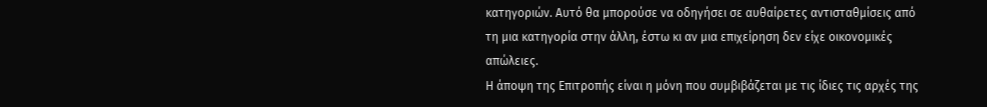κατηγοριών. Αυτό θα μπορούσε να οδηγήσει σε αυθαίρετες αντισταθμίσεις από τη μια κατηγορία στην άλλη, έστω κι αν μια επιχείρηση δεν είχε οικονομικές απώλειες.
Η άποψη της Επιτροπής είναι η μόνη που συμβιβάζεται με τις ίδιες τις αρχές της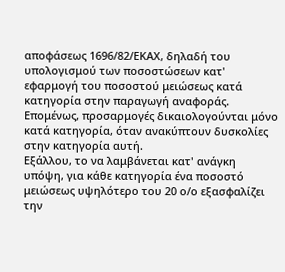αποφάσεως 1696/82/ΕΚΑΧ, δηλαδή του υπολογισμού των ποσοστώσεων κατ' εφαρμογή του ποσοστού μειώσεως κατά κατηγορία στην παραγωγή αναφοράς. Επομένως, προσαρμογές δικαιολογούνται μόνο κατά κατηγορία, όταν ανακύπτουν δυσκολίες στην κατηγορία αυτή.
Εξάλλου, το να λαμβάνεται κατ' ανάγκη υπόψη, για κάθε κατηγορία ένα ποσοστό μειώσεως υψηλότερο του 20 ο/ο εξασφαλίζει την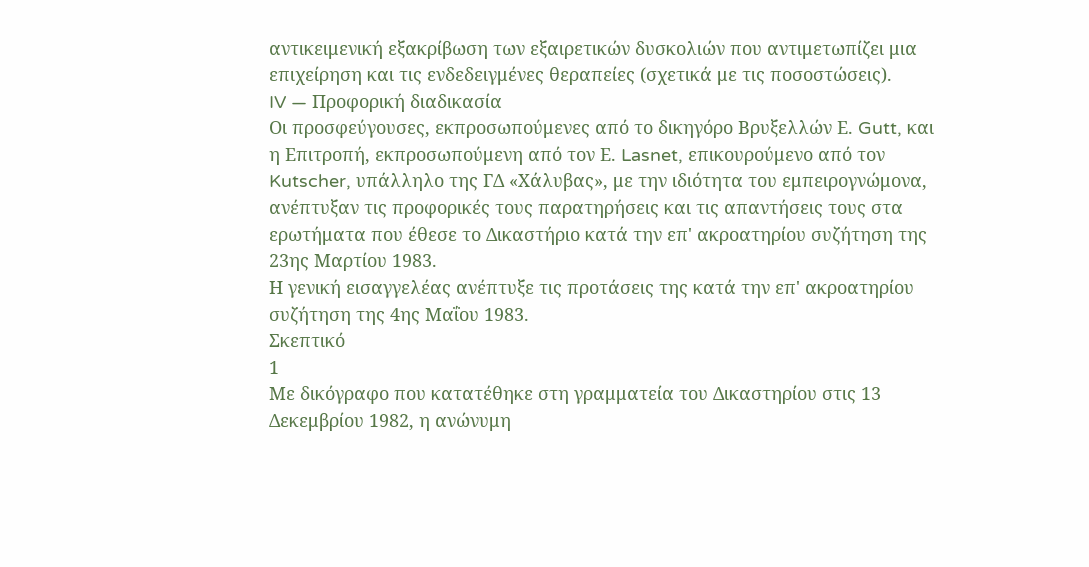αντικειμενική εξακρίβωση των εξαιρετικών δυσκολιών που αντιμετωπίζει μια επιχείρηση και τις ενδεδειγμένες θεραπείες (σχετικά με τις ποσοστώσεις).
IV — Προφορική διαδικασία
Οι προσφεύγουσες, εκπροσωπούμενες από το δικηγόρο Βρυξελλών Ε. Gutt, και η Επιτροπή, εκπροσωπούμενη από τον Ε. Lasnet, επικουρούμενο από τον Kutscher, υπάλληλο της ΓΔ «Χάλυβας», με την ιδιότητα του εμπειρογνώμονα, ανέπτυξαν τις προφορικές τους παρατηρήσεις και τις απαντήσεις τους στα ερωτήματα που έθεσε το Δικαστήριο κατά την επ' ακροατηρίου συζήτηση της 23ης Μαρτίου 1983.
Η γενική εισαγγελέας ανέπτυξε τις προτάσεις της κατά την επ' ακροατηρίου συζήτηση της 4ης Μαΐου 1983.
Σκεπτικό
1
Με δικόγραφο που κατατέθηκε στη γραμματεία του Δικαστηρίου στις 13 Δεκεμβρίου 1982, η ανώνυμη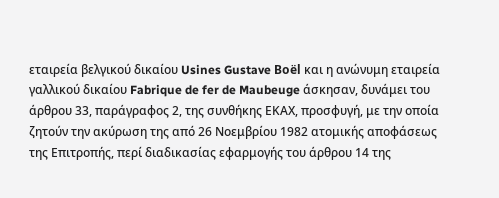εταιρεία βελγικού δικαίου Usines Gustave Boël και η ανώνυμη εταιρεία γαλλικού δικαίου Fabrique de fer de Maubeuge άσκησαν, δυνάμει του άρθρου 33, παράγραφος 2, της συνθήκης ΕΚΑΧ, προσφυγή, με την οποία ζητούν την ακύρωση της από 26 Νοεμβρίου 1982 ατομικής αποφάσεως της Επιτροπής, περί διαδικασίας εφαρμογής του άρθρου 14 της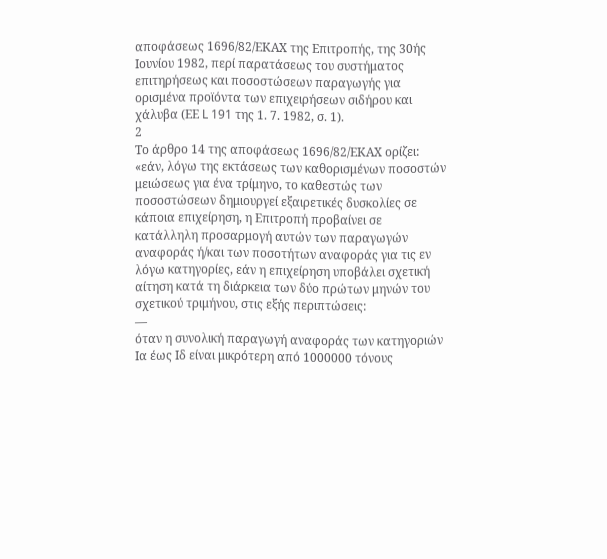αποφάσεως 1696/82/ΕΚΑΧ της Επιτροπής, της 30ής Ιουνίου 1982, περί παρατάσεως του συστήματος επιτηρήσεως και ποσοστώσεων παραγωγής για ορισμένα προϊόντα των επιχειρήσεων σιδήρου και χάλυβα (ΕΕ L 191 της 1. 7. 1982, σ. 1).
2
Το άρθρο 14 της αποφάσεως 1696/82/ΕΚΑΧ ορίζει:
«εάν, λόγω της εκτάσεως των καθορισμένων ποσοστών μειώσεως για ένα τρίμηνο, το καθεστώς των ποσοστώσεων δημιουργεί εξαιρετικές δυσκολίες σε κάποια επιχείρηση, η Επιτροπή προβαίνει σε κατάλληλη προσαρμογή αυτών των παραγωγών αναφοράς ή/και των ποσοτήτων αναφοράς για τις εν λόγω κατηγορίες, εάν η επιχείρηση υποβάλει σχετική αίτηση κατά τη διάρκεια των δύο πρώτων μηνών του σχετικού τριμήνου, στις εξής περιπτώσεις:
—
όταν η συνολική παραγωγή αναφοράς των κατηγοριών Ια έως Ιδ είναι μικρότερη από 1000000 τόνους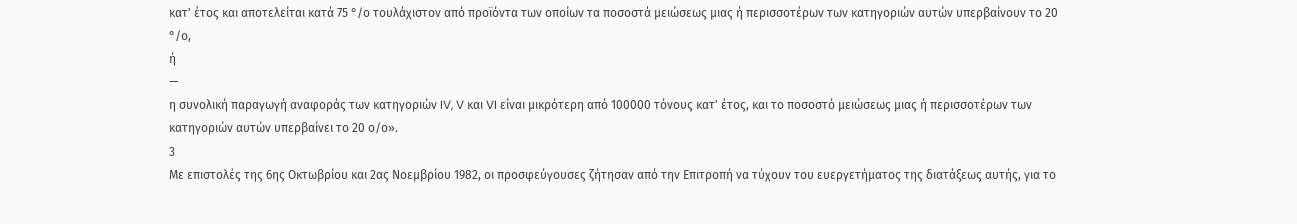κατ' έτος και αποτελείται κατά 75 °/ο τουλάχιστον από προϊόντα των οποίων τα ποσοστά μειώσεως μιας ή περισσοτέρων των κατηγοριών αυτών υπερβαίνουν το 20 °/ο,
ή
—
η συνολική παραγωγή αναφοράς των κατηγοριών IV, V και VI είναι μικρότερη από 100000 τόνους κατ' έτος, και το ποσοστό μειώσεως μιας ή περισσοτέρων των κατηγοριών αυτών υπερβαίνει το 20 ο/ο».
3
Με επιστολές της 6ης Οκτωβρίου και 2ας Νοεμβρίου 1982, οι προσφεύγουσες ζήτησαν από την Επιτροπή να τύχουν του ευεργετήματος της διατάξεως αυτής, για το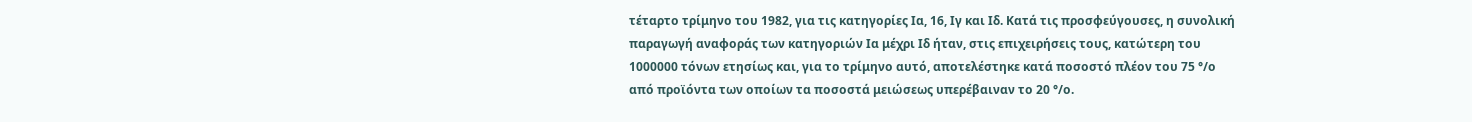τέταρτο τρίμηνο του 1982, για τις κατηγορίες Ια, 16, Ιγ και Ιδ. Κατά τις προσφεύγουσες, η συνολική παραγωγή αναφοράς των κατηγοριών Ια μέχρι Ιδ ήταν, στις επιχειρήσεις τους, κατώτερη του 1000000 τόνων ετησίως και, για το τρίμηνο αυτό, αποτελέστηκε κατά ποσοστό πλέον του 75 °/ο από προϊόντα των οποίων τα ποσοστά μειώσεως υπερέβαιναν το 20 °/ο.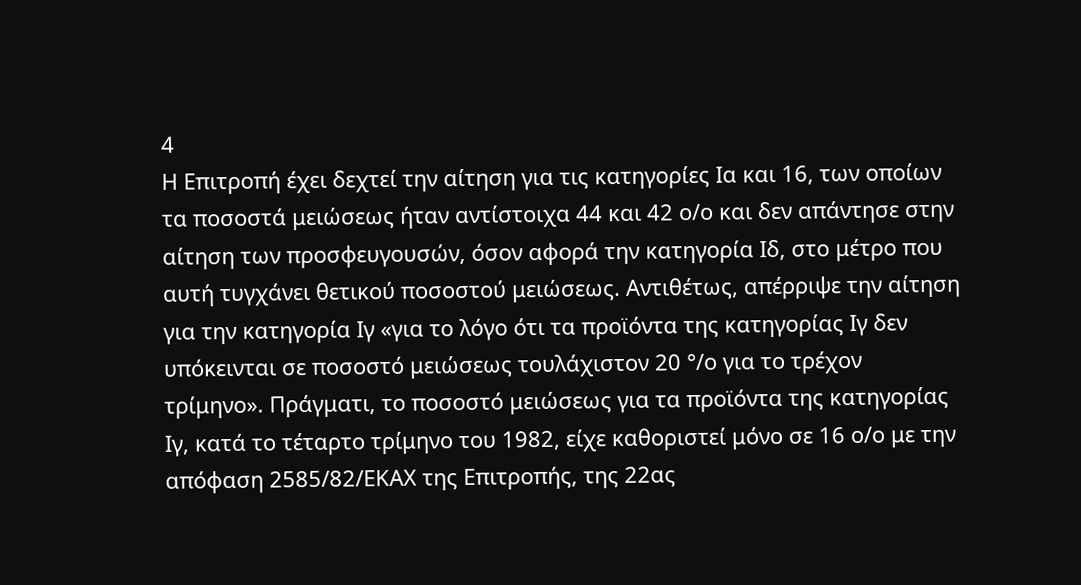4
Η Επιτροπή έχει δεχτεί την αίτηση για τις κατηγορίες Ια και 16, των οποίων τα ποσοστά μειώσεως ήταν αντίστοιχα 44 και 42 ο/ο και δεν απάντησε στην αίτηση των προσφευγουσών, όσον αφορά την κατηγορία Ιδ, στο μέτρο που αυτή τυγχάνει θετικού ποσοστού μειώσεως. Αντιθέτως, απέρριψε την αίτηση για την κατηγορία Ιγ «για το λόγο ότι τα προϊόντα της κατηγορίας Ιγ δεν υπόκεινται σε ποσοστό μειώσεως τουλάχιστον 20 °/ο για το τρέχον τρίμηνο». Πράγματι, το ποσοστό μειώσεως για τα προϊόντα της κατηγορίας Ιγ, κατά το τέταρτο τρίμηνο του 1982, είχε καθοριστεί μόνο σε 16 ο/ο με την απόφαση 2585/82/ΕΚΑΧ της Επιτροπής, της 22ας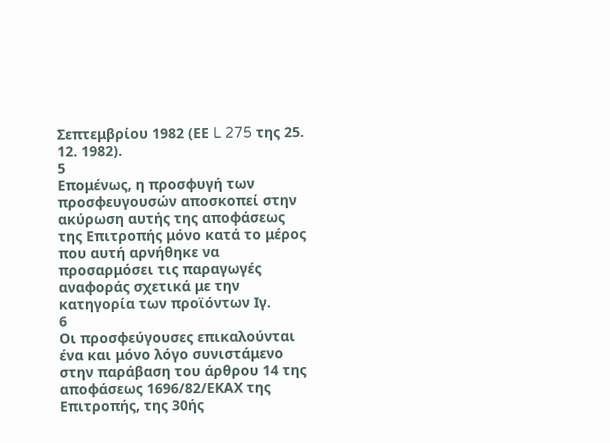Σεπτεμβρίου 1982 (ΕΕ L 275 της 25. 12. 1982).
5
Επομένως, η προσφυγή των προσφευγουσών αποσκοπεί στην ακύρωση αυτής της αποφάσεως της Επιτροπής μόνο κατά το μέρος που αυτή αρνήθηκε να προσαρμόσει τις παραγωγές αναφοράς σχετικά με την κατηγορία των προϊόντων Ιγ.
6
Οι προσφεύγουσες επικαλούνται ένα και μόνο λόγο συνιστάμενο στην παράβαση του άρθρου 14 της αποφάσεως 1696/82/ΕΚΑΧ της Επιτροπής, της 30ής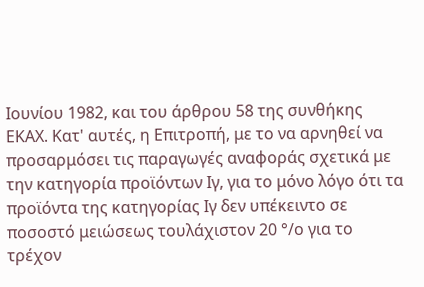Ιουνίου 1982, και του άρθρου 58 της συνθήκης ΕΚΑΧ. Κατ' αυτές, η Επιτροπή, με το να αρνηθεί να προσαρμόσει τις παραγωγές αναφοράς σχετικά με την κατηγορία προϊόντων Ιγ, για το μόνο λόγο ότι τα προϊόντα της κατηγορίας Ιγ δεν υπέκειντο σε ποσοστό μειώσεως τουλάχιστον 20 °/ο για το τρέχον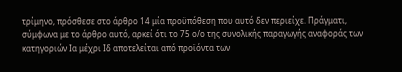τρίμηνο, πρόσθεσε στο άρθρο 14 μία προϋπόθεση που αυτό δεν περιείχε. Πράγματι, σύμφωνα με το άρθρο αυτό, αρκεί ότι το 75 ο/ο της συνολικής παραγωγής αναφοράς των κατηγοριών Ια μέχρι Ιδ αποτελείται από προϊόντα των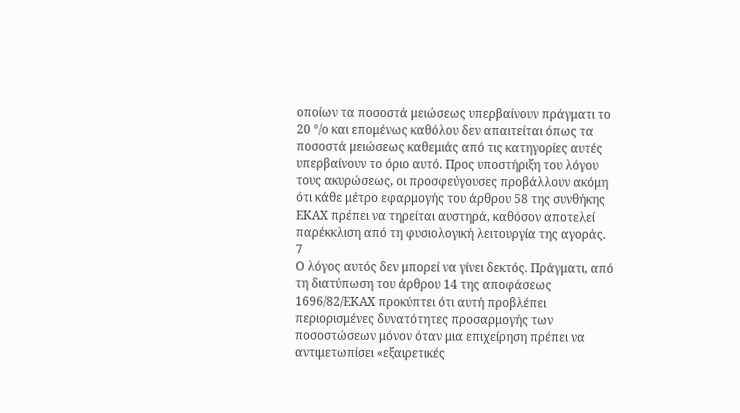οποίων τα ποσοστά μειώσεως υπερβαίνουν πράγματι το 20 °/ο και επομένως καθόλου δεν απαιτείται όπως τα ποσοστά μειώσεως καθεμιάς από τις κατηγορίες αυτές υπερβαίνουν το όριο αυτό. Προς υποστήριξη του λόγου τους ακυρώσεως, οι προσφεύγουσες προβάλλουν ακόμη ότι κάθε μέτρο εφαρμογής του άρθρου 58 της συνθήκης ΕΚΑΧ πρέπει να τηρείται αυστηρά, καθόσον αποτελεί παρέκκλιση από τη φυσιολογική λειτουργία της αγοράς.
7
Ο λόγος αυτός δεν μπορεί να γίνει δεκτός. Πράγματι, από τη διατύπωση του άρθρου 14 της αποφάσεως 1696/82/ΕΚΑΧ προκύπτει ότι αυτή προβλέπει περιορισμένες δυνατότητες προσαρμογής των ποσοστώσεων μόνον όταν μια επιχείρηση πρέπει να αντιμετωπίσει «εξαιρετικές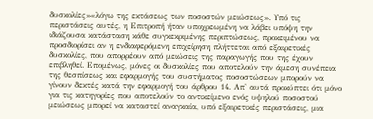δυσκολίες»«λόγω της εκτάσεως των ποσοστών μειώσεως». Υπό τις περιστάσεις αυτές, η Επιτροπή ήταν υποχρεωμένη να λάβει υπόψη την ιδιάζουσα κατάσταση κάθε συγκεκριμένης περιπτώσεως, προκειμένου να προσδιορίσει αν η ενδιαφερόμενη επιχείρηση πλήττεται από εξαιρετικές δυσκολίες, που απορρέουν από μειώσεις της παραγωγής που της έχουν επιβληθεί. Επομένως, μόνες οι δυσκολίες που αποτελούν την άμεση συνέπεια της θεσπίσεως και εφαρμογής του συστήματος ποσοστώσεων μπορούν να γίνουν δεκτές κατά την εφαρμογή του άρθρου 14. Απ' αυτά προκύπτει ότι μόνο για τις κατηγορίες που αποτελούν το αντικείμενο ενός υψηλού ποσοστού μειώσεως μπορεί να καταστεί αναγκαία, υπό εξαιρετικές περιστάσεις, μια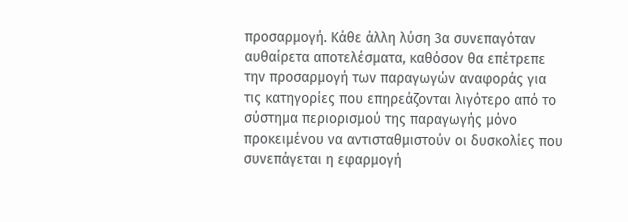προσαρμογή. Κάθε άλλη λύση 3α συνεπαγόταν αυθαίρετα αποτελέσματα, καθόσον θα επέτρεπε την προσαρμογή των παραγωγών αναφοράς για τις κατηγορίες που επηρεάζονται λιγότερο από το σύστημα περιορισμού της παραγωγής μόνο προκειμένου να αντισταθμιστούν οι δυσκολίες που συνεπάγεται η εφαρμογή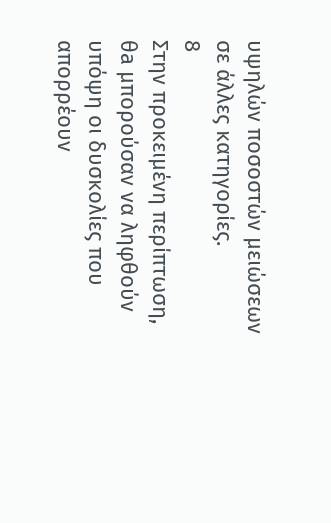υψηλών ποσοστών μειώσεων σε άλλες κατηγορίες.
8
Στην προκειμένη περίπτωση, θa μπορούσαν να ληφθούν υπόψη οι δυσκολίες που απορρέουν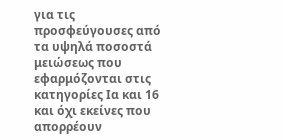για τις προσφεύγουσες από τα υψηλά ποσοστά μειώσεως που εφαρμόζονται στις κατηγορίες Ια και 16 και όχι εκείνες που απορρέουν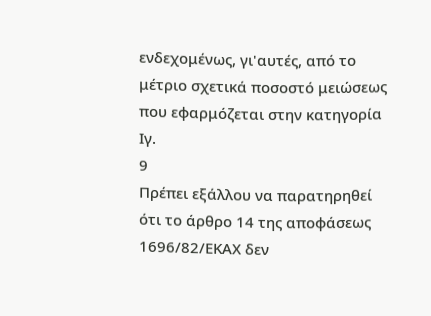ενδεχομένως, γι'αυτές, από το μέτριο σχετικά ποσοστό μειώσεως που εφαρμόζεται στην κατηγορία Ιγ.
9
Πρέπει εξάλλου να παρατηρηθεί ότι το άρθρο 14 της αποφάσεως 1696/82/ΕΚΑΧ δεν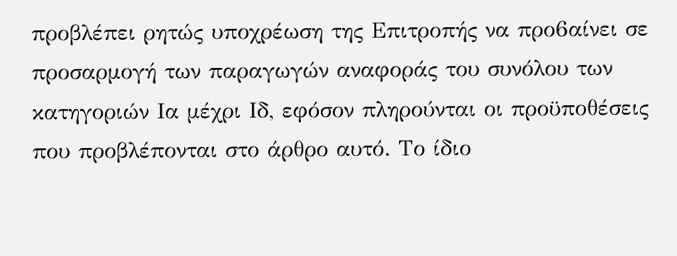προβλέπει ρητώς υποχρέωση της Επιτροπής να προ6αίνει σε προσαρμογή των παραγωγών αναφοράς του συνόλου των κατηγοριών Ια μέχρι Ιδ, εφόσον πληρούνται οι προϋποθέσεις που προβλέπονται στο άρθρο αυτό. Το ίδιο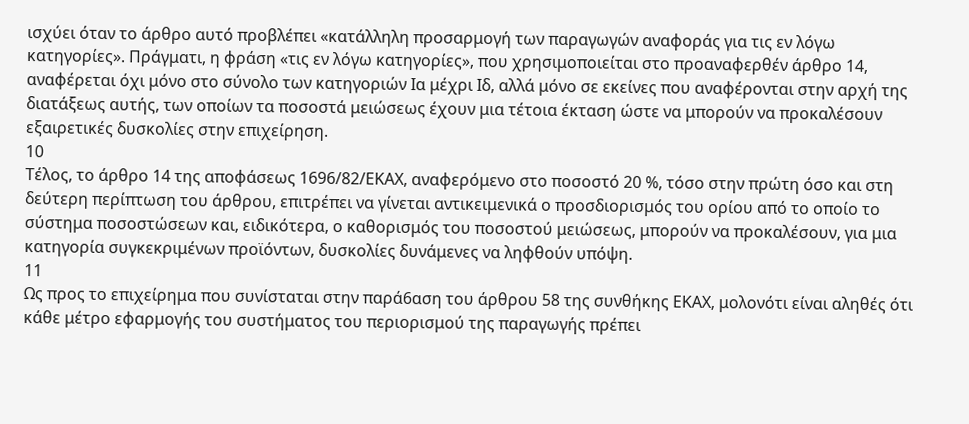ισχύει όταν το άρθρο αυτό προβλέπει «κατάλληλη προσαρμογή των παραγωγών αναφοράς για τις εν λόγω κατηγορίες». Πράγματι, η φράση «τις εν λόγω κατηγορίες», που χρησιμοποιείται στο προαναφερθέν άρθρο 14, αναφέρεται όχι μόνο στο σύνολο των κατηγοριών Ια μέχρι Ιδ, αλλά μόνο σε εκείνες που αναφέρονται στην αρχή της διατάξεως αυτής, των οποίων τα ποσοστά μειώσεως έχουν μια τέτοια έκταση ώστε να μπορούν να προκαλέσουν εξαιρετικές δυσκολίες στην επιχείρηση.
10
Τέλος, το άρθρο 14 της αποφάσεως 1696/82/ΕΚΑΧ, αναφερόμενο στο ποσοστό 20 %, τόσο στην πρώτη όσο και στη δεύτερη περίπτωση του άρθρου, επιτρέπει να γίνεται αντικειμενικά ο προσδιορισμός του ορίου από το οποίο το σύστημα ποσοστώσεων και, ειδικότερα, ο καθορισμός του ποσοστού μειώσεως, μπορούν να προκαλέσουν, για μια κατηγορία συγκεκριμένων προϊόντων, δυσκολίες δυνάμενες να ληφθούν υπόψη.
11
Ως προς το επιχείρημα που συνίσταται στην παρά6αση του άρθρου 58 της συνθήκης ΕΚΑΧ, μολονότι είναι αληθές ότι κάθε μέτρο εφαρμογής του συστήματος του περιορισμού της παραγωγής πρέπει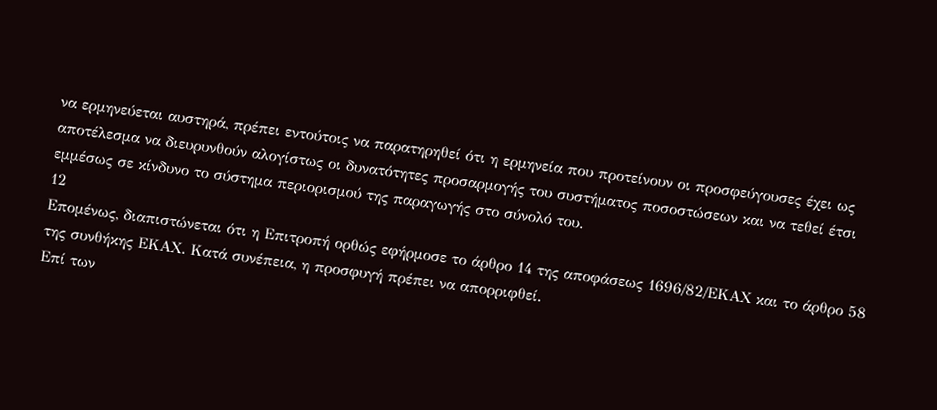να ερμηνεύεται αυστηρά, πρέπει εντούτοις να παρατηρηθεί ότι η ερμηνεία που προτείνουν οι προσφεύγουσες έχει ως αποτέλεσμα να διευρυνθούν αλογίστως οι δυνατότητες προσαρμογής του συστήματος ποσοστώσεων και να τεθεί έτσι εμμέσως σε κίνδυνο το σύστημα περιορισμού της παραγωγής στο σύνολό του.
12
Επομένως, διαπιστώνεται ότι η Επιτροπή ορθώς εφήρμοσε το άρθρο 14 της αποφάσεως 1696/82/ΕΚΑΧ και το άρθρο 58 της συνθήκης ΕΚΑΧ. Κατά συνέπεια, η προσφυγή πρέπει να απορριφθεί.
Επί των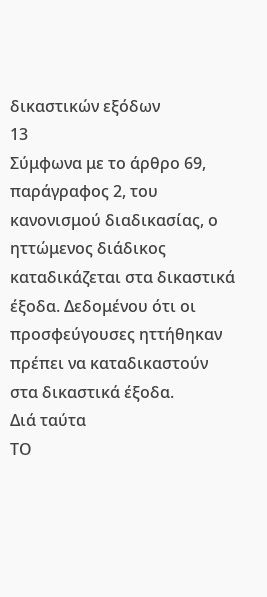δικαστικών εξόδων
13
Σύμφωνα με το άρθρο 69, παράγραφος 2, του κανονισμού διαδικασίας, ο ηττώμενος διάδικος καταδικάζεται στα δικαστικά έξοδα. Δεδομένου ότι οι προσφεύγουσες ηττήθηκαν πρέπει να καταδικαστούν στα δικαστικά έξοδα.
Διά ταύτα
ΤΟ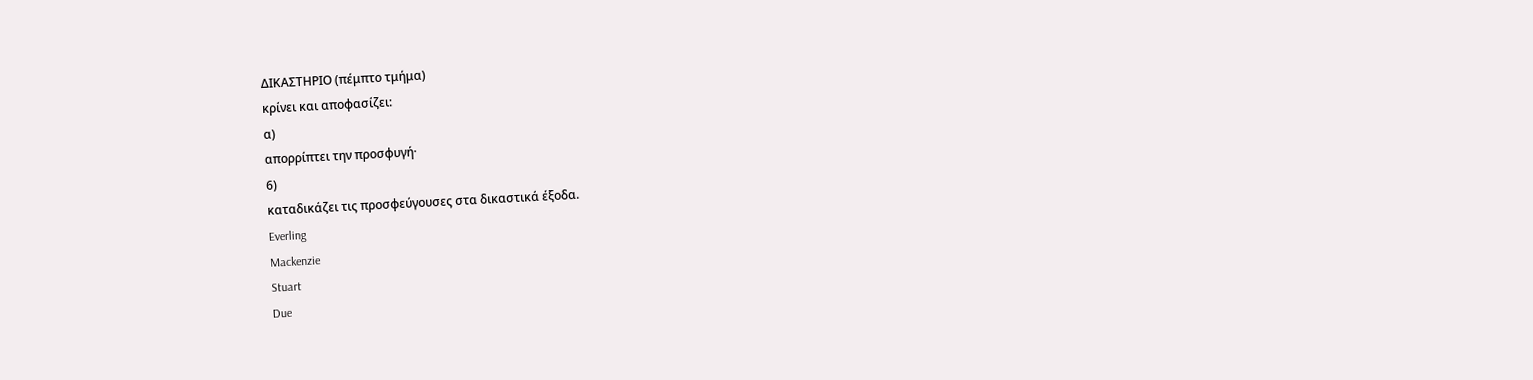ΔΙΚΑΣΤΗΡΙΟ (πέμπτο τμήμα)
κρίνει και αποφασίζει:
α)
απορρίπτει την προσφυγή·
6)
καταδικάζει τις προσφεύγουσες στα δικαστικά έξοδα.
Everling
Mackenzie
Stuart
Due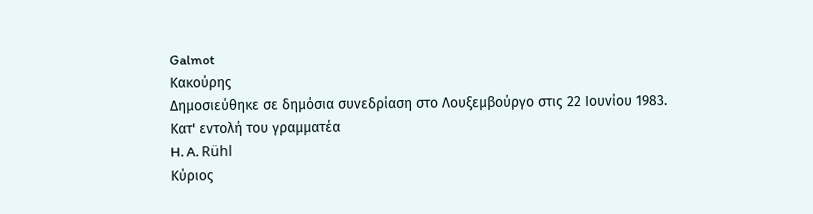Galmot
Κακούρης
Δημοσιεύθηκε σε δημόσια συνεδρίαση στο Λουξεμβούργο στις 22 Ιουνίου 1983.
Κατ' εντολή του γραμματέα
H. A. Rühl
Κύριος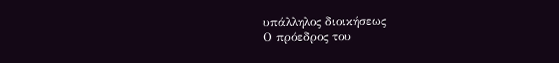υπάλληλος διοικήσεως
Ο πρόεδρος του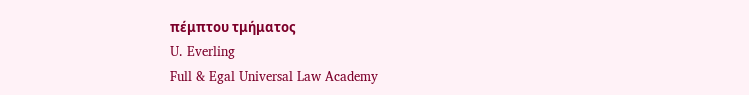πέμπτου τμήματος
U. Everling
Full & Egal Universal Law Academy